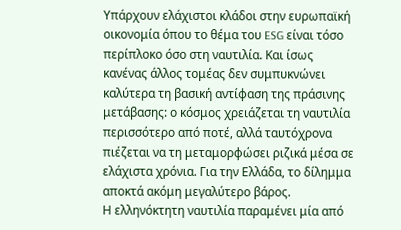Υπάρχουν ελάχιστοι κλάδοι στην ευρωπαϊκή οικονομία όπου το θέμα του ESG είναι τόσο περίπλοκο όσο στη ναυτιλία. Και ίσως κανένας άλλος τομέας δεν συμπυκνώνει καλύτερα τη βασική αντίφαση της πράσινης μετάβασης: ο κόσμος χρειάζεται τη ναυτιλία περισσότερο από ποτέ, αλλά ταυτόχρονα πιέζεται να τη μεταμορφώσει ριζικά μέσα σε ελάχιστα χρόνια. Για την Ελλάδα, το δίλημμα αποκτά ακόμη μεγαλύτερο βάρος.
Η ελληνόκτητη ναυτιλία παραμένει μία από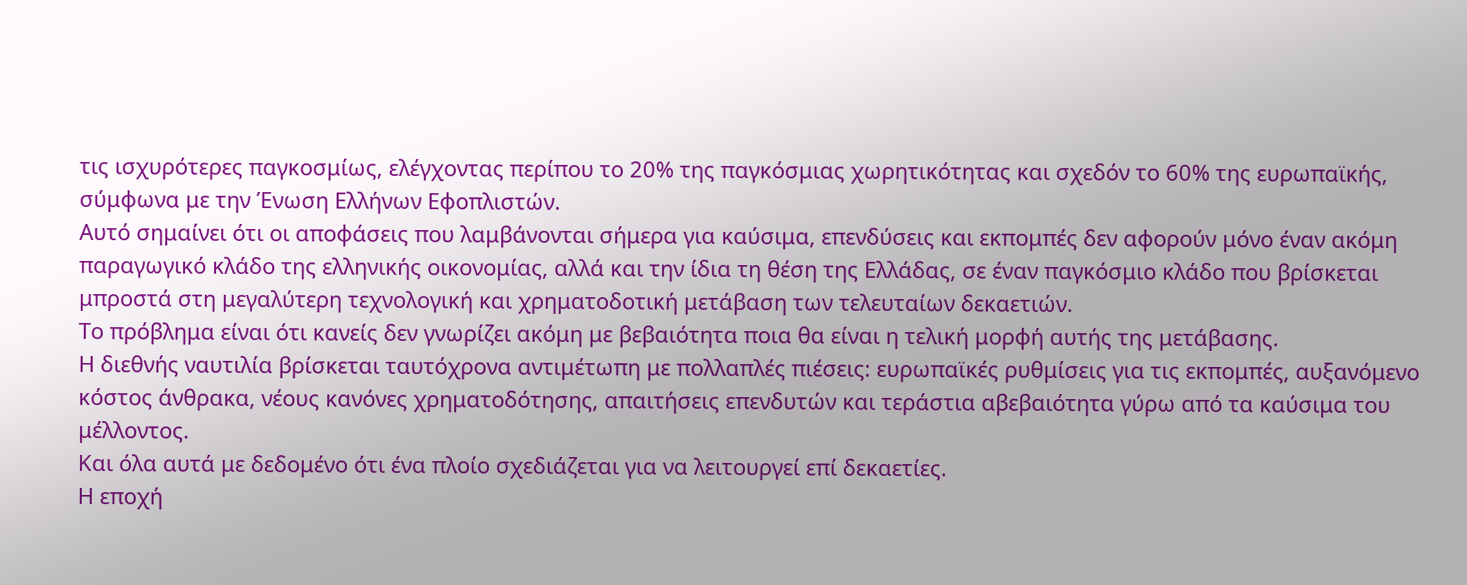τις ισχυρότερες παγκοσμίως, ελέγχοντας περίπου το 20% της παγκόσμιας χωρητικότητας και σχεδόν το 60% της ευρωπαϊκής, σύμφωνα με την Ένωση Ελλήνων Εφοπλιστών.
Αυτό σημαίνει ότι οι αποφάσεις που λαμβάνονται σήμερα για καύσιμα, επενδύσεις και εκπομπές δεν αφορούν μόνο έναν ακόμη παραγωγικό κλάδο της ελληνικής οικονομίας, αλλά και την ίδια τη θέση της Ελλάδας, σε έναν παγκόσμιο κλάδο που βρίσκεται μπροστά στη μεγαλύτερη τεχνολογική και χρηματοδοτική μετάβαση των τελευταίων δεκαετιών.
Το πρόβλημα είναι ότι κανείς δεν γνωρίζει ακόμη με βεβαιότητα ποια θα είναι η τελική μορφή αυτής της μετάβασης.
Η διεθνής ναυτιλία βρίσκεται ταυτόχρονα αντιμέτωπη με πολλαπλές πιέσεις: ευρωπαϊκές ρυθμίσεις για τις εκπομπές, αυξανόμενο κόστος άνθρακα, νέους κανόνες χρηματοδότησης, απαιτήσεις επενδυτών και τεράστια αβεβαιότητα γύρω από τα καύσιμα του μέλλοντος.
Και όλα αυτά με δεδομένο ότι ένα πλοίο σχεδιάζεται για να λειτουργεί επί δεκαετίες.
Η εποχή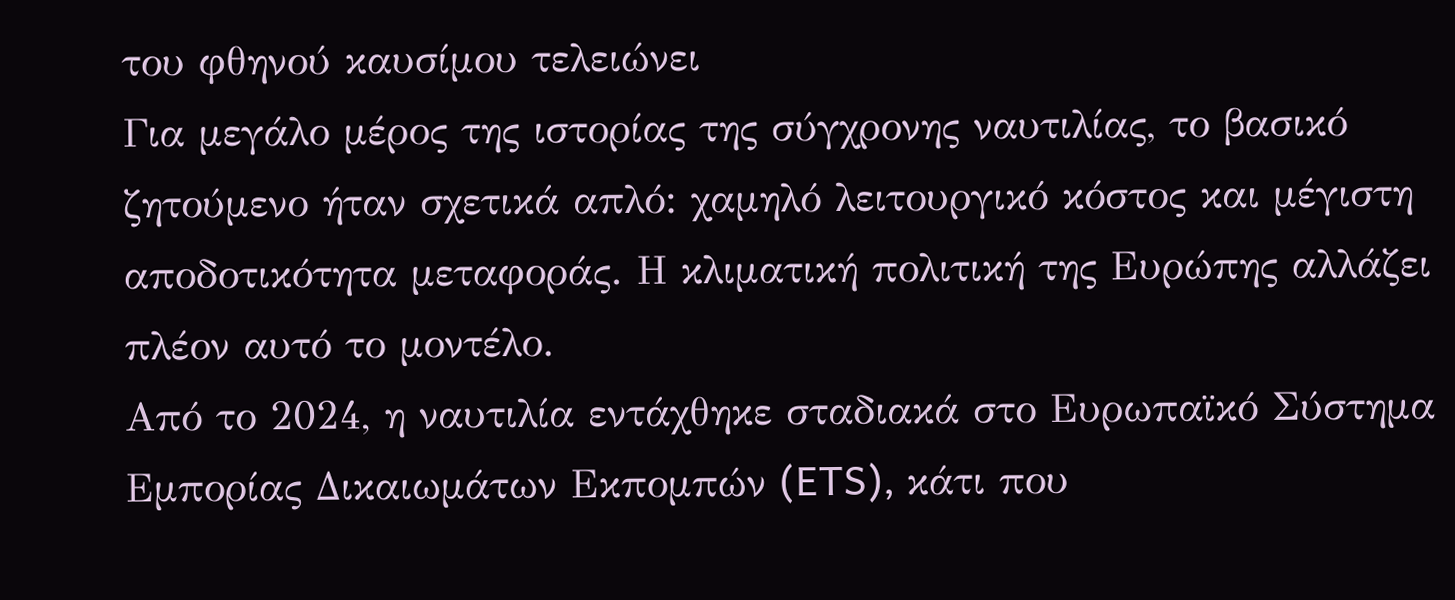του φθηνού καυσίμου τελειώνει
Για μεγάλο μέρος της ιστορίας της σύγχρονης ναυτιλίας, το βασικό ζητούμενο ήταν σχετικά απλό: χαμηλό λειτουργικό κόστος και μέγιστη αποδοτικότητα μεταφοράς. Η κλιματική πολιτική της Ευρώπης αλλάζει πλέον αυτό το μοντέλο.
Από το 2024, η ναυτιλία εντάχθηκε σταδιακά στο Ευρωπαϊκό Σύστημα Εμπορίας Δικαιωμάτων Εκπομπών (ETS), κάτι που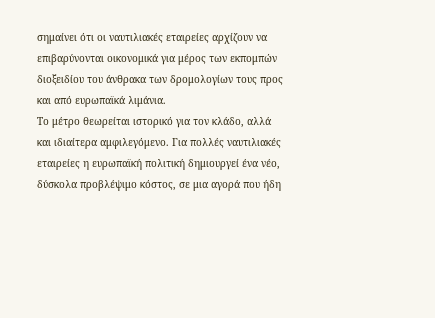σημαίνει ότι οι ναυτιλιακές εταιρείες αρχίζουν να επιβαρύνονται οικονομικά για μέρος των εκπομπών διοξειδίου του άνθρακα των δρομολογίων τους προς και από ευρωπαϊκά λιμάνια.
Το μέτρο θεωρείται ιστορικό για τον κλάδο, αλλά και ιδιαίτερα αμφιλεγόμενο. Για πολλές ναυτιλιακές εταιρείες η ευρωπαϊκή πολιτική δημιουργεί ένα νέο, δύσκολα προβλέψιμο κόστος, σε μια αγορά που ήδη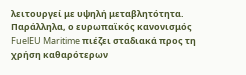λειτουργεί με υψηλή μεταβλητότητα.
Παράλληλα, ο ευρωπαϊκός κανονισμός FuelEU Maritime πιέζει σταδιακά προς τη χρήση καθαρότερων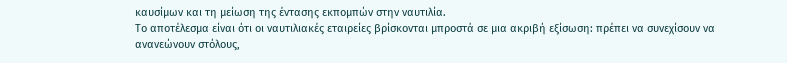καυσίμων και τη μείωση της έντασης εκπομπών στην ναυτιλία.
Το αποτέλεσμα είναι ότι οι ναυτιλιακές εταιρείες βρίσκονται μπροστά σε μια ακριβή εξίσωση: πρέπει να συνεχίσουν να ανανεώνουν στόλους,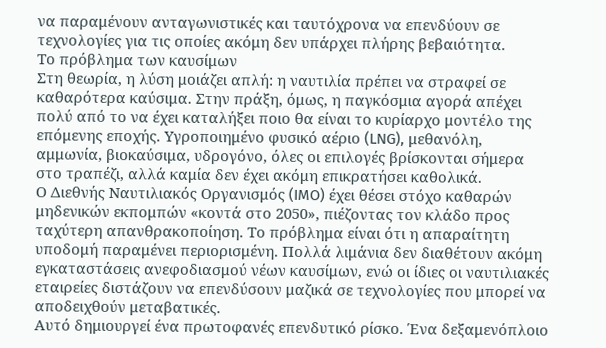να παραμένουν ανταγωνιστικές και ταυτόχρονα να επενδύουν σε τεχνολογίες για τις οποίες ακόμη δεν υπάρχει πλήρης βεβαιότητα.
Το πρόβλημα των καυσίμων
Στη θεωρία, η λύση μοιάζει απλή: η ναυτιλία πρέπει να στραφεί σε καθαρότερα καύσιμα. Στην πράξη, όμως, η παγκόσμια αγορά απέχει πολύ από το να έχει καταλήξει ποιο θα είναι το κυρίαρχο μοντέλο της επόμενης εποχής. Υγροποιημένο φυσικό αέριο (LNG), μεθανόλη, αμμωνία, βιοκαύσιμα, υδρογόνο, όλες οι επιλογές βρίσκονται σήμερα στο τραπέζι, αλλά καμία δεν έχει ακόμη επικρατήσει καθολικά.
Ο Διεθνής Ναυτιλιακός Οργανισμός (IMO) έχει θέσει στόχο καθαρών μηδενικών εκπομπών «κοντά στο 2050», πιέζοντας τον κλάδο προς ταχύτερη απανθρακοποίηση. Το πρόβλημα είναι ότι η απαραίτητη υποδομή παραμένει περιορισμένη. Πολλά λιμάνια δεν διαθέτουν ακόμη εγκαταστάσεις ανεφοδιασμού νέων καυσίμων, ενώ οι ίδιες οι ναυτιλιακές εταιρείες διστάζουν να επενδύσουν μαζικά σε τεχνολογίες που μπορεί να αποδειχθούν μεταβατικές.
Αυτό δημιουργεί ένα πρωτοφανές επενδυτικό ρίσκο. Ένα δεξαμενόπλοιο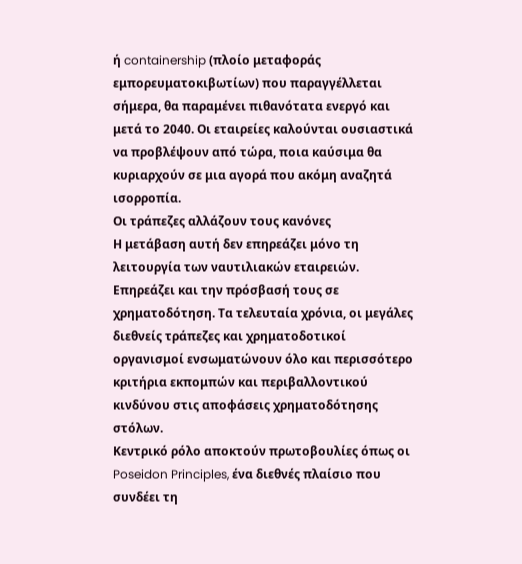ή containership (πλοίο μεταφοράς εμπορευματοκιβωτίων) που παραγγέλλεται σήμερα, θα παραμένει πιθανότατα ενεργό και μετά το 2040. Οι εταιρείες καλούνται ουσιαστικά να προβλέψουν από τώρα, ποια καύσιμα θα κυριαρχούν σε μια αγορά που ακόμη αναζητά ισορροπία.
Οι τράπεζες αλλάζουν τους κανόνες
Η μετάβαση αυτή δεν επηρεάζει μόνο τη λειτουργία των ναυτιλιακών εταιρειών. Επηρεάζει και την πρόσβασή τους σε χρηματοδότηση. Τα τελευταία χρόνια, οι μεγάλες διεθνείς τράπεζες και χρηματοδοτικοί οργανισμοί ενσωματώνουν όλο και περισσότερο κριτήρια εκπομπών και περιβαλλοντικού κινδύνου στις αποφάσεις χρηματοδότησης στόλων.
Κεντρικό ρόλο αποκτούν πρωτοβουλίες όπως οι Poseidon Principles, ένα διεθνές πλαίσιο που συνδέει τη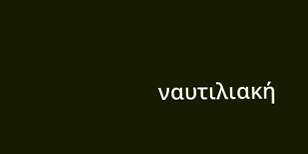ναυτιλιακή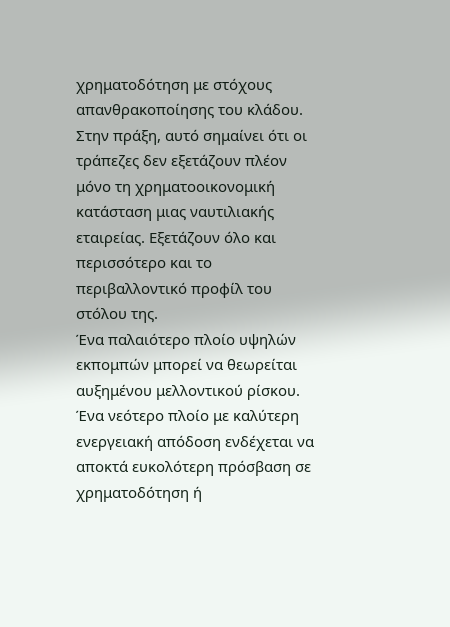χρηματοδότηση με στόχους απανθρακοποίησης του κλάδου. Στην πράξη, αυτό σημαίνει ότι οι τράπεζες δεν εξετάζουν πλέον μόνο τη χρηματοοικονομική κατάσταση μιας ναυτιλιακής εταιρείας. Εξετάζουν όλο και περισσότερο και το περιβαλλοντικό προφίλ του στόλου της.
Ένα παλαιότερο πλοίο υψηλών εκπομπών μπορεί να θεωρείται αυξημένου μελλοντικού ρίσκου. Ένα νεότερο πλοίο με καλύτερη ενεργειακή απόδοση ενδέχεται να αποκτά ευκολότερη πρόσβαση σε χρηματοδότηση ή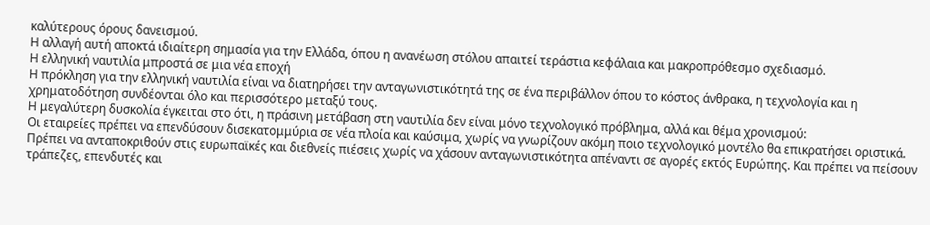καλύτερους όρους δανεισμού.
Η αλλαγή αυτή αποκτά ιδιαίτερη σημασία για την Ελλάδα, όπου η ανανέωση στόλου απαιτεί τεράστια κεφάλαια και μακροπρόθεσμο σχεδιασμό.
Η ελληνική ναυτιλία μπροστά σε μια νέα εποχή
Η πρόκληση για την ελληνική ναυτιλία είναι να διατηρήσει την ανταγωνιστικότητά της σε ένα περιβάλλον όπου το κόστος άνθρακα, η τεχνολογία και η χρηματοδότηση συνδέονται όλο και περισσότερο μεταξύ τους.
Η μεγαλύτερη δυσκολία έγκειται στο ότι, η πράσινη μετάβαση στη ναυτιλία δεν είναι μόνο τεχνολογικό πρόβλημα, αλλά και θέμα χρονισμού:
Οι εταιρείες πρέπει να επενδύσουν δισεκατομμύρια σε νέα πλοία και καύσιμα, χωρίς να γνωρίζουν ακόμη ποιο τεχνολογικό μοντέλο θα επικρατήσει οριστικά. Πρέπει να ανταποκριθούν στις ευρωπαϊκές και διεθνείς πιέσεις χωρίς να χάσουν ανταγωνιστικότητα απέναντι σε αγορές εκτός Ευρώπης. Και πρέπει να πείσουν τράπεζες, επενδυτές και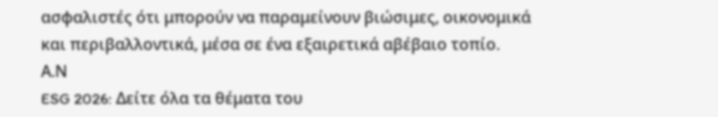ασφαλιστές ότι μπορούν να παραμείνουν βιώσιμες, οικονομικά και περιβαλλοντικά, μέσα σε ένα εξαιρετικά αβέβαιο τοπίο.
Α.Ν
ESG 2026: Δείτε όλα τα θέματα του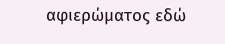αφιερώματος εδώ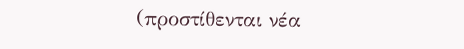(προστίθενται νέα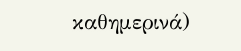καθημερινά)